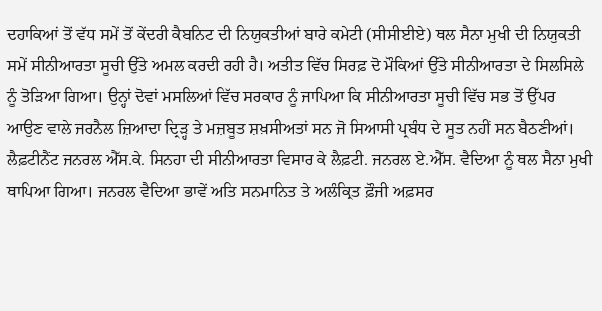ਦਹਾਕਿਆਂ ਤੋਂ ਵੱਧ ਸਮੇਂ ਤੋਂ ਕੇਂਦਰੀ ਕੈਬਨਿਟ ਦੀ ਨਿਯੁਕਤੀਆਂ ਬਾਰੇ ਕਮੇਟੀ (ਸੀਸੀਈਏ) ਥਲ ਸੈਨਾ ਮੁਖੀ ਦੀ ਨਿਯੁਕਤੀ ਸਮੇਂ ਸੀਨੀਆਰਤਾ ਸੂਚੀ ਉੱਤੇ ਅਮਲ ਕਰਦੀ ਰਹੀ ਹੈ। ਅਤੀਤ ਵਿੱਚ ਸਿਰਫ਼ ਦੋ ਮੌਕਿਆਂ ਉੱਤੇ ਸੀਨੀਆਰਤਾ ਦੇ ਸਿਲਸਿਲੇ ਨੂੰ ਤੋੜਿਆ ਗਿਆ। ਉਨ੍ਹਾਂ ਦੋਵਾਂ ਮਸਲਿਆਂ ਵਿੱਚ ਸਰਕਾਰ ਨੂੰ ਜਾਪਿਆ ਕਿ ਸੀਨੀਆਰਤਾ ਸੂਚੀ ਵਿੱਚ ਸਭ ਤੋਂ ਉੱਪਰ ਆਉਣ ਵਾਲੇ ਜਰਨੈਲ ਜ਼ਿਆਦਾ ਦ੍ਰਿੜ੍ਹ ਤੇ ਮਜ਼ਬੂਤ ਸ਼ਖ਼ਸੀਅਤਾਂ ਸਨ ਜੋ ਸਿਆਸੀ ਪ੍ਰਬੰਧ ਦੇ ਸੂਤ ਨਹੀਂ ਸਨ ਬੈਠਣੀਆਂ।
ਲੈਫ਼ਟੀਨੈਂਟ ਜਨਰਲ ਐੱਸ.ਕੇ. ਸਿਨਹਾ ਦੀ ਸੀਨੀਆਰਤਾ ਵਿਸਾਰ ਕੇ ਲੈਫ਼ਟੀ. ਜਨਰਲ ਏ.ਐੱਸ. ਵੈਦਿਆ ਨੂੰ ਥਲ ਸੈਨਾ ਮੁਖੀ ਥਾਪਿਆ ਗਿਆ। ਜਨਰਲ ਵੈਦਿਆ ਭਾਵੇਂ ਅਤਿ ਸਨਮਾਨਿਤ ਤੇ ਅਲੰਕ੍ਰਿਤ ਫ਼ੌਜੀ ਅਫ਼ਸਰ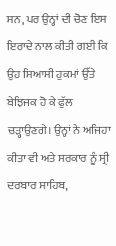ਸਨ, ਪਰ ਉਨ੍ਹਾਂ ਦੀ ਚੋਣ ਇਸ ਇਰਾਦੇ ਨਾਲ ਕੀਤੀ ਗਈ ਕਿ ਉਹ ਸਿਆਸੀ ਹੁਕਮਾਂ ਉੱਤੇ ਬੇਝਿਜਕ ਹੋ ਕੇ ਫੁੱਲ ਚੜ੍ਹਾਉਣਗੇ। ਉਨ੍ਹਾਂ ਨੇ ਅਜਿਹਾ ਕੀਤਾ ਵੀ ਅਤੇ ਸਰਕਾਰ ਨੂੰ ਸ੍ਰੀ ਦਰਬਾਰ ਸਾਹਿਬ,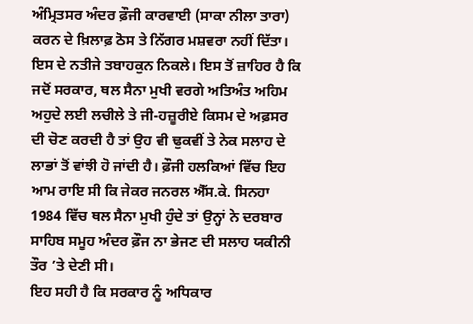ਅੰਮ੍ਰਿਤਸਰ ਅੰਦਰ ਫ਼ੌਜੀ ਕਾਰਵਾਈ (ਸਾਕਾ ਨੀਲਾ ਤਾਰਾ) ਕਰਨ ਦੇ ਖ਼ਿਲਾਫ਼ ਠੋਸ ਤੇ ਨਿੱਗਰ ਮਸ਼ਵਰਾ ਨਹੀਂ ਦਿੱਤਾ। ਇਸ ਦੇ ਨਤੀਜੇ ਤਬਾਹਕੁਨ ਨਿਕਲੇ। ਇਸ ਤੋਂ ਜ਼ਾਹਿਰ ਹੈ ਕਿ ਜਦੋਂ ਸਰਕਾਰ, ਥਲ ਸੈਨਾ ਮੁਖੀ ਵਰਗੇ ਅਤਿਅੰਤ ਅਹਿਮ ਅਹੁਦੇ ਲਈ ਲਚੀਲੇ ਤੇ ਜੀ-ਹਜ਼ੂਰੀਏ ਕਿਸਮ ਦੇ ਅਫ਼ਸਰ ਦੀ ਚੋਣ ਕਰਦੀ ਹੈ ਤਾਂ ਉਹ ਵੀ ਢੁਕਵੀਂ ਤੇ ਨੇਕ ਸਲਾਹ ਦੇ ਲਾਭਾਂ ਤੋਂ ਵਾਂਝੀ ਹੋ ਜਾਂਦੀ ਹੈ। ਫ਼ੌਜੀ ਹਲਕਿਆਂ ਵਿੱਚ ਇਹ ਆਮ ਰਾਇ ਸੀ ਕਿ ਜੇਕਰ ਜਨਰਲ ਐੱਸ.ਕੇ. ਸਿਨਹਾ 1984 ਵਿੱਚ ਥਲ ਸੈਨਾ ਮੁਖੀ ਹੁੰਦੇ ਤਾਂ ਉਨ੍ਹਾਂ ਨੇ ਦਰਬਾਰ ਸਾਹਿਬ ਸਮੂਹ ਅੰਦਰ ਫ਼ੌਜ ਨਾ ਭੇਜਣ ਦੀ ਸਲਾਹ ਯਕੀਨੀ ਤੌਰ ’ਤੇ ਦੇਣੀ ਸੀ।
ਇਹ ਸਹੀ ਹੈ ਕਿ ਸਰਕਾਰ ਨੂੰ ਅਧਿਕਾਰ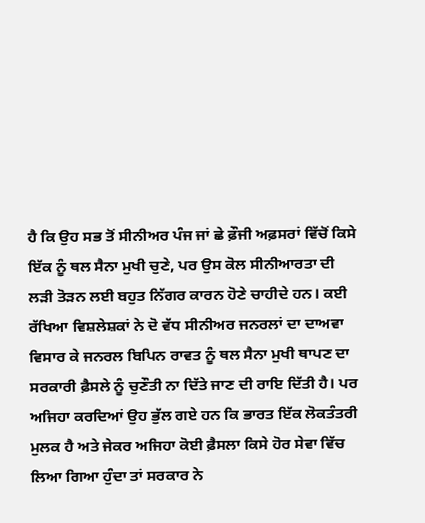ਹੈ ਕਿ ਉਹ ਸਭ ਤੋਂ ਸੀਨੀਅਰ ਪੰਜ ਜਾਂ ਛੇ ਫ਼ੌਜੀ ਅਫ਼ਸਰਾਂ ਵਿੱਚੋਂ ਕਿਸੇ ਇੱਕ ਨੂੰ ਥਲ ਸੈਨਾ ਮੁਖੀ ਚੁਣੇ, ਪਰ ਉਸ ਕੋਲ ਸੀਨੀਆਰਤਾ ਦੀ ਲੜੀ ਤੋੜਨ ਲਈ ਬਹੁਤ ਨਿੱਗਰ ਕਾਰਨ ਹੋਣੇ ਚਾਹੀਦੇ ਹਨ। ਕਈ ਰੱਖਿਆ ਵਿਸ਼ਲੇਸ਼ਕਾਂ ਨੇ ਦੋ ਵੱਧ ਸੀਨੀਅਰ ਜਨਰਲਾਂ ਦਾ ਦਾਅਵਾ ਵਿਸਾਰ ਕੇ ਜਨਰਲ ਬਿਪਿਨ ਰਾਵਤ ਨੂੰ ਥਲ ਸੈਨਾ ਮੁਖੀ ਥਾਪਣ ਦਾ ਸਰਕਾਰੀ ਫ਼ੈਸਲੇ ਨੂੰ ਚੁਣੌਤੀ ਨਾ ਦਿੱਤੇ ਜਾਣ ਦੀ ਰਾਇ ਦਿੱਤੀ ਹੈ। ਪਰ ਅਜਿਹਾ ਕਰਦਿਆਂ ਉਹ ਭੁੱਲ ਗਏ ਹਨ ਕਿ ਭਾਰਤ ਇੱਕ ਲੋਕਤੰਤਰੀ ਮੁਲਕ ਹੈ ਅਤੇ ਜੇਕਰ ਅਜਿਹਾ ਕੋਈ ਫ਼ੈਸਲਾ ਕਿਸੇ ਹੋਰ ਸੇਵਾ ਵਿੱਚ ਲਿਆ ਗਿਆ ਹੁੰਦਾ ਤਾਂ ਸਰਕਾਰ ਨੇ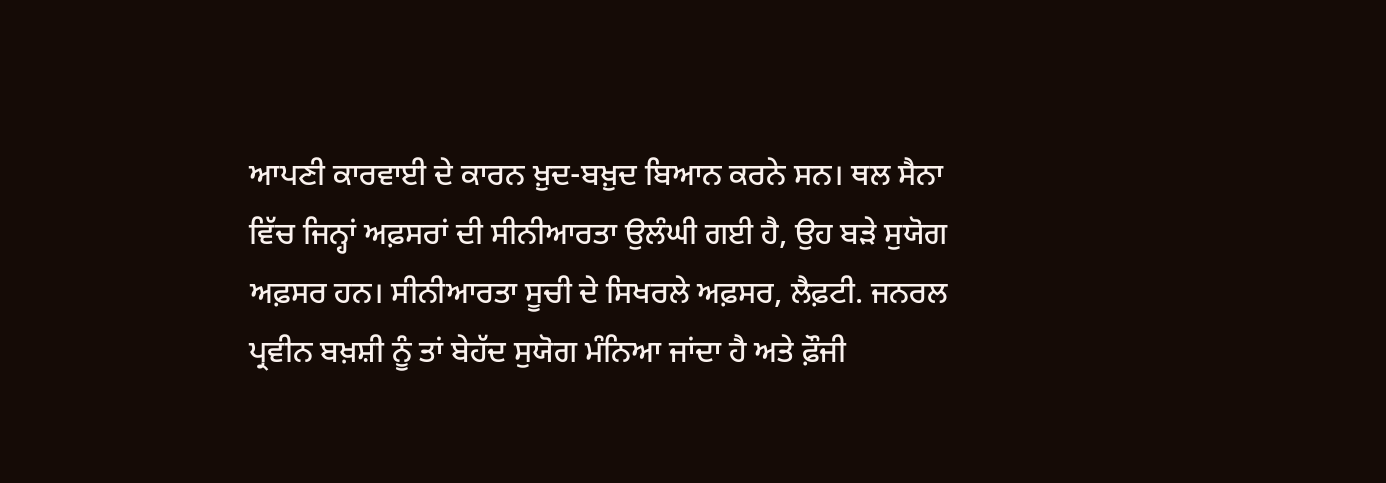ਆਪਣੀ ਕਾਰਵਾਈ ਦੇ ਕਾਰਨ ਖ਼ੁਦ-ਬਖ਼ੁਦ ਬਿਆਨ ਕਰਨੇ ਸਨ। ਥਲ ਸੈਨਾ ਵਿੱਚ ਜਿਨ੍ਹਾਂ ਅਫ਼ਸਰਾਂ ਦੀ ਸੀਨੀਆਰਤਾ ਉਲੰਘੀ ਗਈ ਹੈ, ਉਹ ਬੜੇ ਸੁਯੋਗ ਅਫ਼ਸਰ ਹਨ। ਸੀਨੀਆਰਤਾ ਸੂਚੀ ਦੇ ਸਿਖਰਲੇ ਅਫ਼ਸਰ, ਲੈਫ਼ਟੀ. ਜਨਰਲ ਪ੍ਰਵੀਨ ਬਖ਼ਸ਼ੀ ਨੂੰ ਤਾਂ ਬੇਹੱਦ ਸੁਯੋਗ ਮੰਨਿਆ ਜਾਂਦਾ ਹੈ ਅਤੇ ਫ਼ੌਜੀ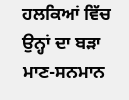ਹਲਕਿਆਂ ਵਿੱਚ ਉਨ੍ਹਾਂ ਦਾ ਬੜਾ ਮਾਣ-ਸਨਮਾਨ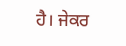ਹੈ। ਜੇਕਰ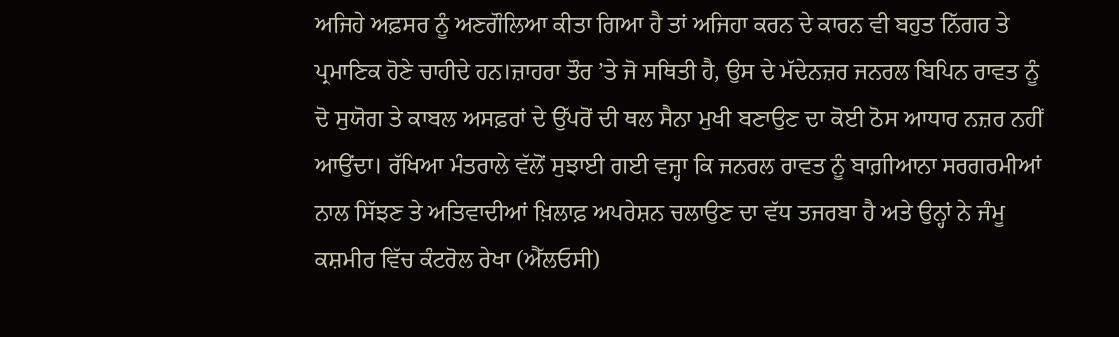ਅਜਿਹੇ ਅਫ਼ਸਰ ਨੂੰ ਅਣਗੌਲਿਆ ਕੀਤਾ ਗਿਆ ਹੈ ਤਾਂ ਅਜਿਹਾ ਕਰਨ ਦੇ ਕਾਰਨ ਵੀ ਬਹੁਤ ਨਿੱਗਰ ਤੇ ਪ੍ਰਮਾਣਿਕ ਹੋਣੇ ਚਾਹੀਦੇ ਹਨ।ਜ਼ਾਹਰਾ ਤੌਰ ’ਤੇ ਜੋ ਸਥਿਤੀ ਹੈ, ਉਸ ਦੇ ਮੱਦੇਨਜ਼ਰ ਜਨਰਲ ਬਿਪਿਨ ਰਾਵਤ ਨੂੰ ਦੋ ਸੁਯੋਗ ਤੇ ਕਾਬਲ ਅਸਫ਼ਰਾਂ ਦੇ ਉੱਪਰੋਂ ਦੀ ਥਲ ਸੈਨਾ ਮੁਖੀ ਬਣਾਉਣ ਦਾ ਕੋਈ ਠੋਸ ਆਧਾਰ ਨਜ਼ਰ ਨਹੀਂ ਆਉਂਦਾ। ਰੱਖਿਆ ਮੰਤਰਾਲੇ ਵੱਲੋਂ ਸੁਝਾਈ ਗਈ ਵਜ੍ਹਾ ਕਿ ਜਨਰਲ ਰਾਵਤ ਨੂੰ ਬਾਗ਼ੀਆਨਾ ਸਰਗਰਮੀਆਂ ਨਾਲ ਸਿੱਝਣ ਤੇ ਅਤਿਵਾਦੀਆਂ ਖ਼ਿਲਾਫ਼ ਅਪਰੇਸ਼ਨ ਚਲਾਉਣ ਦਾ ਵੱਧ ਤਜਰਬਾ ਹੈ ਅਤੇ ਉਨ੍ਹਾਂ ਨੇ ਜੰਮੂ ਕਸ਼ਮੀਰ ਵਿੱਚ ਕੰਟਰੋਲ ਰੇਖਾ (ਐੱਲਓਸੀ)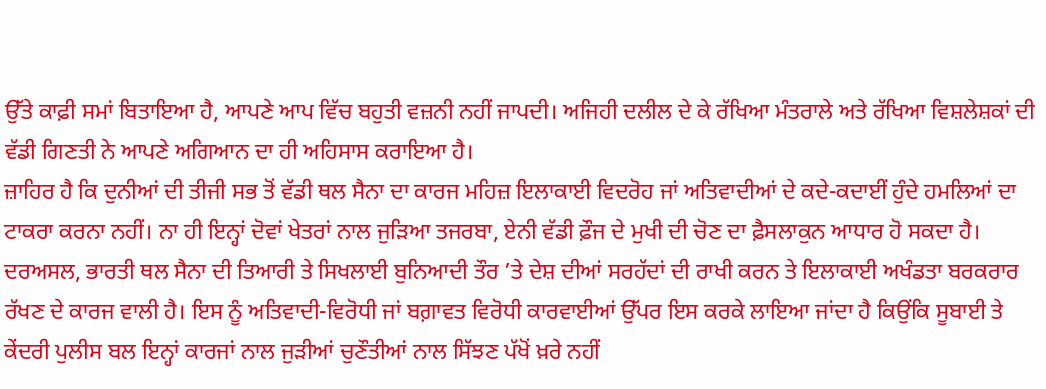ਉੱਤੇ ਕਾਫ਼ੀ ਸਮਾਂ ਬਿਤਾਇਆ ਹੈ, ਆਪਣੇ ਆਪ ਵਿੱਚ ਬਹੁਤੀ ਵਜ਼ਨੀ ਨਹੀਂ ਜਾਪਦੀ। ਅਜਿਹੀ ਦਲੀਲ ਦੇ ਕੇ ਰੱਖਿਆ ਮੰਤਰਾਲੇ ਅਤੇ ਰੱਖਿਆ ਵਿਸ਼ਲੇਸ਼ਕਾਂ ਦੀ ਵੱਡੀ ਗਿਣਤੀ ਨੇ ਆਪਣੇ ਅਗਿਆਨ ਦਾ ਹੀ ਅਹਿਸਾਸ ਕਰਾਇਆ ਹੈ।
ਜ਼ਾਹਿਰ ਹੈ ਕਿ ਦੁਨੀਆਂ ਦੀ ਤੀਜੀ ਸਭ ਤੋਂ ਵੱਡੀ ਥਲ ਸੈਨਾ ਦਾ ਕਾਰਜ ਮਹਿਜ਼ ਇਲਾਕਾਈ ਵਿਦਰੋਹ ਜਾਂ ਅਤਿਵਾਦੀਆਂ ਦੇ ਕਦੇ-ਕਦਾਈਂ ਹੁੰਦੇ ਹਮਲਿਆਂ ਦਾ ਟਾਕਰਾ ਕਰਨਾ ਨਹੀਂ। ਨਾ ਹੀ ਇਨ੍ਹਾਂ ਦੋਵਾਂ ਖੇਤਰਾਂ ਨਾਲ ਜੁੜਿਆ ਤਜਰਬਾ, ਏਨੀ ਵੱਡੀ ਫ਼ੌਜ ਦੇ ਮੁਖੀ ਦੀ ਚੋਣ ਦਾ ਫ਼ੈਸਲਾਕੁਨ ਆਧਾਰ ਹੋ ਸਕਦਾ ਹੈ। ਦਰਅਸਲ, ਭਾਰਤੀ ਥਲ ਸੈਨਾ ਦੀ ਤਿਆਰੀ ਤੇ ਸਿਖਲਾਈ ਬੁਨਿਆਦੀ ਤੌਰ ’ਤੇ ਦੇਸ਼ ਦੀਆਂ ਸਰਹੱਦਾਂ ਦੀ ਰਾਖੀ ਕਰਨ ਤੇ ਇਲਾਕਾਈ ਅਖੰਡਤਾ ਬਰਕਰਾਰ ਰੱਖਣ ਦੇ ਕਾਰਜ ਵਾਲੀ ਹੈ। ਇਸ ਨੂੰ ਅਤਿਵਾਦੀ-ਵਿਰੋਧੀ ਜਾਂ ਬਗ਼ਾਵਤ ਵਿਰੋਧੀ ਕਾਰਵਾਈਆਂ ਉੱਪਰ ਇਸ ਕਰਕੇ ਲਾਇਆ ਜਾਂਦਾ ਹੈ ਕਿਉਂਕਿ ਸੂਬਾਈ ਤੇ ਕੇਂਦਰੀ ਪੁਲੀਸ ਬਲ ਇਨ੍ਹਾਂ ਕਾਰਜਾਂ ਨਾਲ ਜੁੜੀਆਂ ਚੁਣੌਤੀਆਂ ਨਾਲ ਸਿੱਝਣ ਪੱਖੋਂ ਖ਼ਰੇ ਨਹੀਂ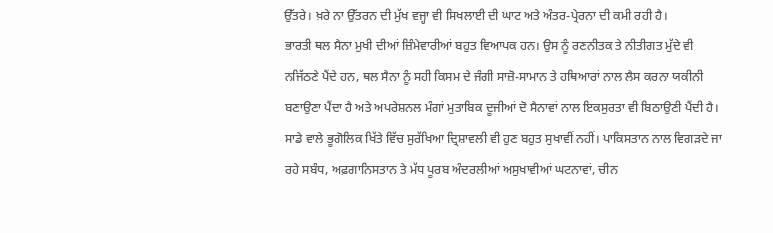ਉੱਤਰੇ। ਖ਼ਰੇ ਨਾ ਉੱਤਰਨ ਦੀ ਮੁੱਖ ਵਜ੍ਹਾ ਵੀ ਸਿਖਲਾਈ ਦੀ ਘਾਟ ਅਤੇ ਅੰਤਰ-ਪ੍ਰੇਰਨਾ ਦੀ ਕਮੀ ਰਹੀ ਹੈ।
ਭਾਰਤੀ ਥਲ ਸੈਨਾ ਮੁਖੀ ਦੀਆਂ ਜ਼ਿੰਮੇਵਾਰੀਆਂ ਬਹੁਤ ਵਿਆਪਕ ਹਨ। ਉਸ ਨੂੰ ਰਣਨੀਤਕ ਤੇ ਨੀਤੀਗਤ ਮੁੱਦੇ ਵੀ ਨਜਿੱਠਣੇ ਪੈਂਦੇ ਹਨ, ਥਲ ਸੈਨਾ ਨੂੰ ਸਹੀ ਕਿਸਮ ਦੇ ਜੰਗੀ ਸਾਜ਼ੋ-ਸਾਮਾਨ ਤੇ ਹਥਿਆਰਾਂ ਨਾਲ ਲੈਸ ਕਰਨਾ ਯਕੀਨੀ ਬਣਾਉਣਾ ਪੈਂਦਾ ਹੈ ਅਤੇ ਅਪਰੇਸ਼ਨਲ ਮੰਗਾਂ ਮੁਤਾਬਿਕ ਦੂਜੀਆਂ ਦੋ ਸੈਨਾਵਾਂ ਨਾਲ ਇਕਸੁਰਤਾ ਵੀ ਬਿਠਾਉਣੀ ਪੈਂਦੀ ਹੈ। ਸਾਡੇ ਵਾਲੇ ਭੂਗੋਲਿਕ ਖਿੱਤੇ ਵਿੱਚ ਸੁਰੱਖਿਆ ਦ੍ਰਿਸ਼ਾਵਲੀ ਵੀ ਹੁਣ ਬਹੁਤ ਸੁਖਾਵੀਂ ਨਹੀਂ। ਪਾਕਿਸਤਾਨ ਨਾਲ ਵਿਗੜਦੇ ਜਾ ਰਹੇ ਸਬੰਧ, ਅਫ਼ਗਾਨਿਸਤਾਨ ਤੇ ਮੱਧ ਪੂਰਬ ਅੰਦਰਲੀਆਂ ਅਸੁਖਾਵੀਆਂ ਘਟਨਾਵਾਂ, ਚੀਨ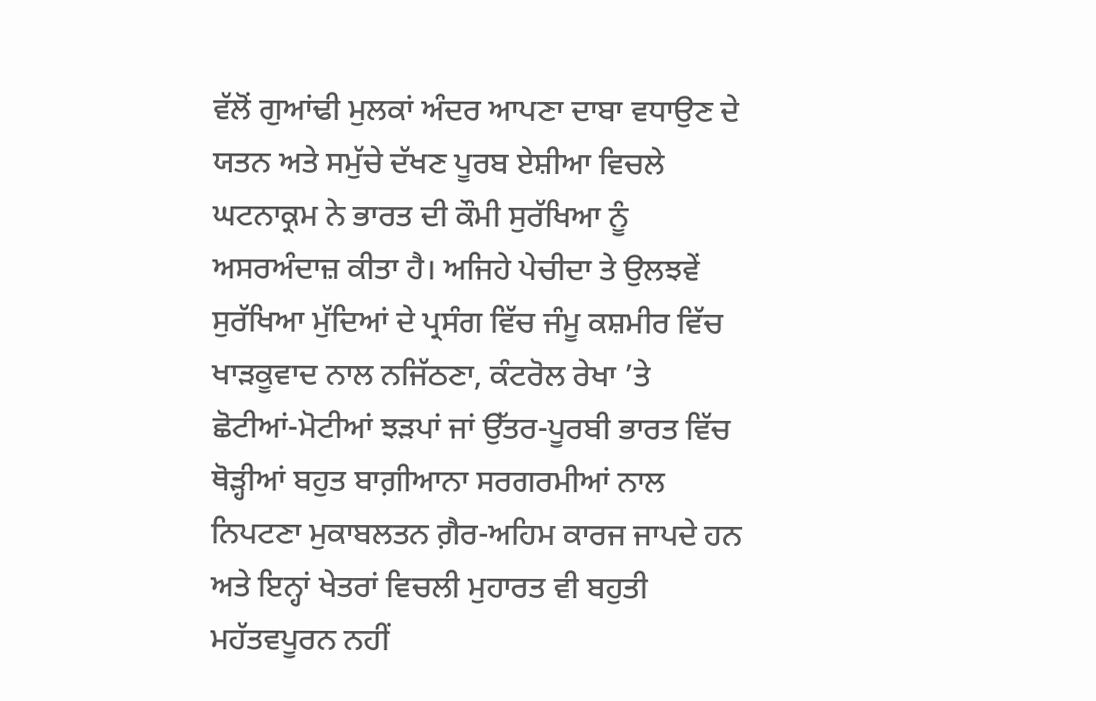ਵੱਲੋਂ ਗੁਆਂਢੀ ਮੁਲਕਾਂ ਅੰਦਰ ਆਪਣਾ ਦਾਬਾ ਵਧਾਉਣ ਦੇ ਯਤਨ ਅਤੇ ਸਮੁੱਚੇ ਦੱਖਣ ਪੂਰਬ ਏਸ਼ੀਆ ਵਿਚਲੇ ਘਟਨਾਕ੍ਰਮ ਨੇ ਭਾਰਤ ਦੀ ਕੌਮੀ ਸੁਰੱਖਿਆ ਨੂੰ ਅਸਰਅੰਦਾਜ਼ ਕੀਤਾ ਹੈ। ਅਜਿਹੇ ਪੇਚੀਦਾ ਤੇ ਉਲਝਵੇਂ ਸੁਰੱਖਿਆ ਮੁੱਦਿਆਂ ਦੇ ਪ੍ਰਸੰਗ ਵਿੱਚ ਜੰਮੂ ਕਸ਼ਮੀਰ ਵਿੱਚ ਖਾੜਕੂਵਾਦ ਨਾਲ ਨਜਿੱਠਣਾ, ਕੰਟਰੋਲ ਰੇਖਾ ’ਤੇ ਛੋਟੀਆਂ-ਮੋਟੀਆਂ ਝੜਪਾਂ ਜਾਂ ਉੱਤਰ-ਪੂਰਬੀ ਭਾਰਤ ਵਿੱਚ ਥੋੜ੍ਹੀਆਂ ਬਹੁਤ ਬਾਗ਼ੀਆਨਾ ਸਰਗਰਮੀਆਂ ਨਾਲ ਨਿਪਟਣਾ ਮੁਕਾਬਲਤਨ ਗ਼ੈਰ-ਅਹਿਮ ਕਾਰਜ ਜਾਪਦੇ ਹਨ ਅਤੇ ਇਨ੍ਹਾਂ ਖੇਤਰਾਂ ਵਿਚਲੀ ਮੁਹਾਰਤ ਵੀ ਬਹੁਤੀ ਮਹੱਤਵਪੂਰਨ ਨਹੀਂ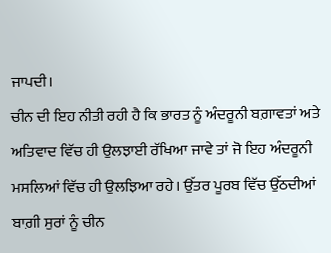ਜਾਪਦੀ।
ਚੀਨ ਦੀ ਇਹ ਨੀਤੀ ਰਹੀ ਹੈ ਕਿ ਭਾਰਤ ਨੂੰ ਅੰਦਰੂਨੀ ਬਗ਼ਾਵਤਾਂ ਅਤੇ ਅਤਿਵਾਦ ਵਿੱਚ ਹੀ ਉਲਝਾਈ ਰੱਖਿਆ ਜਾਵੇ ਤਾਂ ਜੋ ਇਹ ਅੰਦਰੂਨੀ ਮਸਲਿਆਂ ਵਿੱਚ ਹੀ ਉਲਝਿਆ ਰਹੇ। ਉੱਤਰ ਪੂਰਬ ਵਿੱਚ ਉੱਠਦੀਆਂ ਬਾਗ਼ੀ ਸੁਰਾਂ ਨੂੰ ਚੀਨ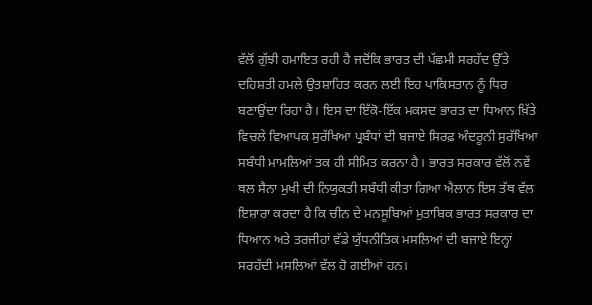ਵੱਲੋਂ ਗੁੱਝੀ ਹਮਾਇਤ ਰਹੀ ਹੈ ਜਦੋਂਕਿ ਭਾਰਤ ਦੀ ਪੱਛਮੀ ਸਰਹੱਦ ਉੱਤੇ ਦਹਿਸ਼ਤੀ ਹਮਲੇ ਉਤਸ਼ਾਹਿਤ ਕਰਨ ਲਈ ਇਹ ਪਾਕਿਸਤਾਨ ਨੂੰ ਧਿਰ ਬਣਾਉਂਦਾ ਰਿਹਾ ਹੈ। ਇਸ ਦਾ ਇੱਕੋ-ਇੱਕ ਮਕਸਦ ਭਾਰਤ ਦਾ ਧਿਆਨ ਖ਼ਿੱਤੇ ਵਿਚਲੇ ਵਿਆਪਕ ਸੁਰੱਖਿਆ ਪ੍ਰਬੰਧਾਂ ਦੀ ਬਜਾਏ ਸਿਰਫ਼ ਅੰਦਰੂਨੀ ਸੁਰੱਖਿਆ ਸਬੰਧੀ ਮਾਮਲਿਆਂ ਤਕ ਹੀ ਸੀਮਿਤ ਕਰਨਾ ਹੈ। ਭਾਰਤ ਸਰਕਾਰ ਵੱਲੋਂ ਨਵੇਂ ਥਲ ਸੈਨਾ ਮੁਖੀ ਦੀ ਨਿਯੁਕਤੀ ਸਬੰਧੀ ਕੀਤਾ ਗਿਆ ਐਲਾਨ ਇਸ ਤੱਥ ਵੱਲ ਇਸ਼ਾਰਾ ਕਰਦਾ ਹੈ ਕਿ ਚੀਨ ਦੇ ਮਨਸੂਬਿਆਂ ਮੁਤਾਬਿਕ ਭਾਰਤ ਸਰਕਾਰ ਦਾ ਧਿਆਨ ਅਤੇ ਤਰਜੀਹਾਂ ਵੱਡੇ ਯੁੱਧਨੀਤਿਕ ਮਸਲਿਆਂ ਦੀ ਬਜਾਏ ਇਨ੍ਹਾਂ ਸਰਹੱਦੀ ਮਸਲਿਆਂ ਵੱਲ ਹੋ ਗਈਆਂ ਹਨ।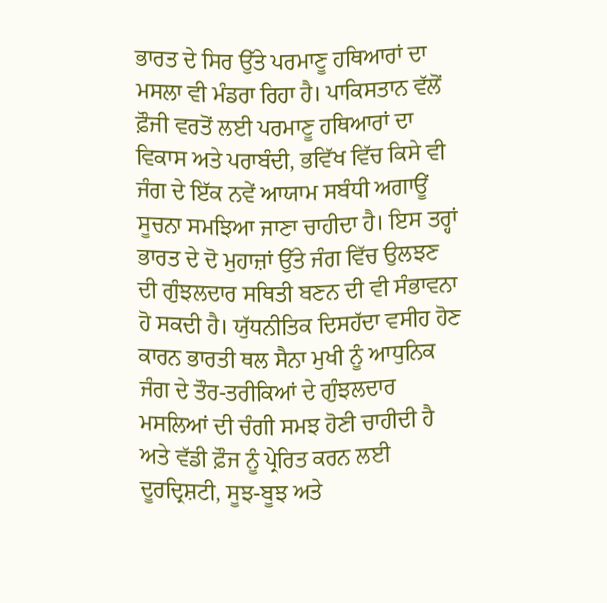ਭਾਰਤ ਦੇ ਸਿਰ ਉੱਤੇ ਪਰਮਾਣੂ ਹਥਿਆਰਾਂ ਦਾ ਮਸਲਾ ਵੀ ਮੰਡਰਾ ਰਿਹਾ ਹੈ। ਪਾਕਿਸਤਾਨ ਵੱਲੋਂ ਫ਼ੌਜੀ ਵਰਤੋਂ ਲਈ ਪਰਮਾਣੂ ਹਥਿਆਰਾਂ ਦਾ ਵਿਕਾਸ ਅਤੇ ਪਰਾਬੰਦੀ, ਭਵਿੱਖ ਵਿੱਚ ਕਿਸੇ ਵੀ ਜੰਗ ਦੇ ਇੱਕ ਨਵੇਂ ਆਯਾਮ ਸਬੰਧੀ ਅਗਾਊਂ ਸੂਚਨਾ ਸਮਝਿਆ ਜਾਣਾ ਚਾਹੀਦਾ ਹੈ। ਇਸ ਤਰ੍ਹਾਂ ਭਾਰਤ ਦੇ ਦੋ ਮੁਹਾਜ਼ਾਂ ਉੱਤੇ ਜੰਗ ਵਿੱਚ ਉਲਝਣ ਦੀ ਗੁੰਝਲਦਾਰ ਸਥਿਤੀ ਬਣਨ ਦੀ ਵੀ ਸੰਭਾਵਨਾ ਹੋ ਸਕਦੀ ਹੈ। ਯੁੱਧਨੀਤਿਕ ਦਿਸਹੱਦਾ ਵਸੀਹ ਹੋਣ ਕਾਰਨ ਭਾਰਤੀ ਥਲ ਸੈਨਾ ਮੁਖੀ ਨੂੰ ਆਧੁਨਿਕ ਜੰਗ ਦੇ ਤੌਰ-ਤਰੀਕਿਆਂ ਦੇ ਗੁੰਝਲਦਾਰ ਮਸਲਿਆਂ ਦੀ ਚੰਗੀ ਸਮਝ ਹੋਣੀ ਚਾਹੀਦੀ ਹੈ ਅਤੇ ਵੱਡੀ ਫ਼ੌਜ ਨੂੰ ਪ੍ਰੇਰਿਤ ਕਰਨ ਲਈ ਦੂਰਦ੍ਰਿਸ਼ਟੀ, ਸੂਝ-ਬੂਝ ਅਤੇ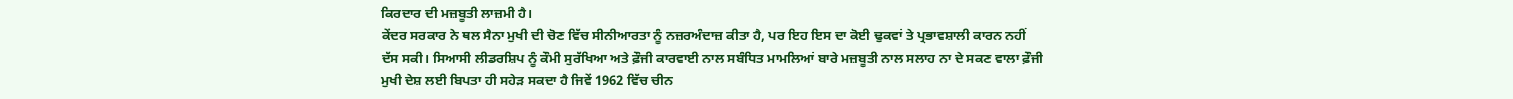ਕਿਰਦਾਰ ਦੀ ਮਜ਼ਬੂਤੀ ਲਾਜ਼ਮੀ ਹੈ।
ਕੇਂਦਰ ਸਰਕਾਰ ਨੇ ਥਲ ਸੈਨਾ ਮੁਖੀ ਦੀ ਚੋਣ ਵਿੱਚ ਸੀਨੀਆਰਤਾ ਨੂੰ ਨਜ਼ਰਅੰਦਾਜ਼ ਕੀਤਾ ਹੈ, ਪਰ ਇਹ ਇਸ ਦਾ ਕੋਈ ਢੁਕਵਾਂ ਤੇ ਪ੍ਰਭਾਵਸ਼ਾਲੀ ਕਾਰਨ ਨਹੀਂ ਦੱਸ ਸਕੀ। ਸਿਆਸੀ ਲੀਡਰਸ਼ਿਪ ਨੂੰ ਕੌਮੀ ਸੁਰੱਖਿਆ ਅਤੇ ਫ਼ੌਜੀ ਕਾਰਵਾਈ ਨਾਲ ਸਬੰਧਿਤ ਮਾਮਲਿਆਂ ਬਾਰੇ ਮਜ਼ਬੂਤੀ ਨਾਲ ਸਲਾਹ ਨਾ ਦੇ ਸਕਣ ਵਾਲਾ ਫ਼ੌਜੀ ਮੁਖੀ ਦੇਸ਼ ਲਈ ਬਿਪਤਾ ਹੀ ਸਹੇੜ ਸਕਦਾ ਹੈ ਜਿਵੇਂ 1962 ਵਿੱਚ ਚੀਨ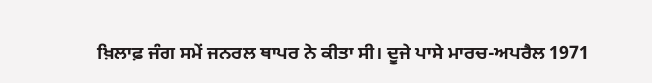ਖ਼ਿਲਾਫ਼ ਜੰਗ ਸਮੇਂ ਜਨਰਲ ਥਾਪਰ ਨੇ ਕੀਤਾ ਸੀ। ਦੂਜੇ ਪਾਸੇ ਮਾਰਚ-ਅਪਰੈਲ 1971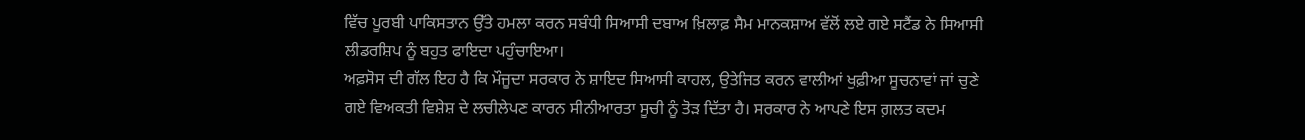ਵਿੱਚ ਪੂਰਬੀ ਪਾਕਿਸਤਾਨ ਉੱਤੇ ਹਮਲਾ ਕਰਨ ਸਬੰਧੀ ਸਿਆਸੀ ਦਬਾਅ ਖ਼ਿਲਾਫ਼ ਸੈਮ ਮਾਨਕਸ਼ਾਅ ਵੱਲੋਂ ਲਏ ਗਏ ਸਟੈਂਡ ਨੇ ਸਿਆਸੀ ਲੀਡਰਸ਼ਿਪ ਨੂੰ ਬਹੁਤ ਫਾਇਦਾ ਪਹੁੰਚਾਇਆ।
ਅਫ਼ਸੋਸ ਦੀ ਗੱਲ ਇਹ ਹੈ ਕਿ ਮੌਜੂਦਾ ਸਰਕਾਰ ਨੇ ਸ਼ਾਇਦ ਸਿਆਸੀ ਕਾਹਲ, ਉਤੇਜਿਤ ਕਰਨ ਵਾਲੀਆਂ ਖੁਫ਼ੀਆ ਸੂਚਨਾਵਾਂ ਜਾਂ ਚੁਣੇ ਗਏ ਵਿਅਕਤੀ ਵਿਸ਼ੇਸ਼ ਦੇ ਲਚੀਲੇਪਣ ਕਾਰਨ ਸੀਨੀਆਰਤਾ ਸੂਚੀ ਨੂੰ ਤੋੜ ਦਿੱਤਾ ਹੈ। ਸਰਕਾਰ ਨੇ ਆਪਣੇ ਇਸ ਗ਼ਲਤ ਕਦਮ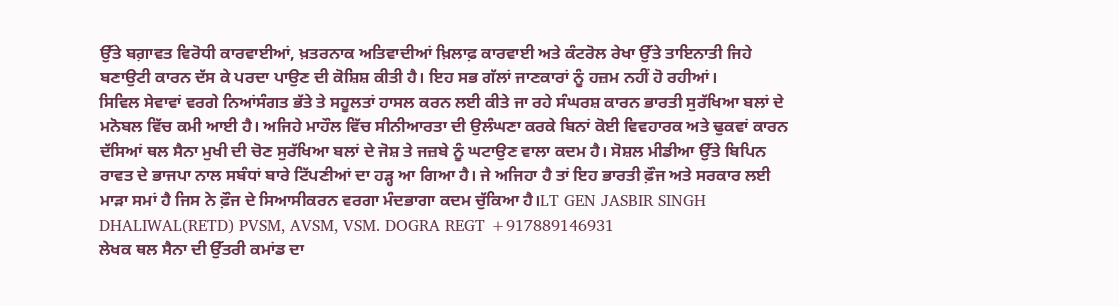ਉੱਤੇ ਬਗ਼ਾਵਤ ਵਿਰੋਧੀ ਕਾਰਵਾਈਆਂ, ਖ਼ਤਰਨਾਕ ਅਤਿਵਾਦੀਆਂ ਖ਼ਿਲਾਫ਼ ਕਾਰਵਾਈ ਅਤੇ ਕੰਟਰੋਲ ਰੇਖਾ ਉੱਤੇ ਤਾਇਨਾਤੀ ਜਿਹੇ ਬਣਾਉਟੀ ਕਾਰਨ ਦੱਸ ਕੇ ਪਰਦਾ ਪਾਉਣ ਦੀ ਕੋਸ਼ਿਸ਼ ਕੀਤੀ ਹੈ। ਇਹ ਸਭ ਗੱਲਾਂ ਜਾਣਕਾਰਾਂ ਨੂੰ ਹਜ਼ਮ ਨਹੀਂ ਹੋ ਰਹੀਆਂ।
ਸਿਵਿਲ ਸੇਵਾਵਾਂ ਵਰਗੇ ਨਿਆਂਸੰਗਤ ਭੱਤੇ ਤੇ ਸਹੂਲਤਾਂ ਹਾਸਲ ਕਰਨ ਲਈ ਕੀਤੇ ਜਾ ਰਹੇ ਸੰਘਰਸ਼ ਕਾਰਨ ਭਾਰਤੀ ਸੁਰੱਖਿਆ ਬਲਾਂ ਦੇ ਮਨੋਬਲ ਵਿੱਚ ਕਮੀ ਆਈ ਹੈ। ਅਜਿਹੇ ਮਾਹੌਲ ਵਿੱਚ ਸੀਨੀਆਰਤਾ ਦੀ ਉਲੰਘਣਾ ਕਰਕੇ ਬਿਨਾਂ ਕੋਈ ਵਿਵਹਾਰਕ ਅਤੇ ਢੁਕਵਾਂ ਕਾਰਨ ਦੱਸਿਆਂ ਥਲ ਸੈਨਾ ਮੁਖੀ ਦੀ ਚੋਣ ਸੁਰੱਖਿਆ ਬਲਾਂ ਦੇ ਜੋਸ਼ ਤੇ ਜਜ਼ਬੇ ਨੂੰ ਘਟਾਉਣ ਵਾਲਾ ਕਦਮ ਹੈ। ਸੋਸ਼ਲ ਮੀਡੀਆ ਉੱਤੇ ਬਿਪਿਨ ਰਾਵਤ ਦੇ ਭਾਜਪਾ ਨਾਲ ਸਬੰਧਾਂ ਬਾਰੇ ਟਿੱਪਣੀਆਂ ਦਾ ਹੜ੍ਹ ਆ ਗਿਆ ਹੈ। ਜੇ ਅਜਿਹਾ ਹੈ ਤਾਂ ਇਹ ਭਾਰਤੀ ਫ਼ੌਜ ਅਤੇ ਸਰਕਾਰ ਲਈ ਮਾੜਾ ਸਮਾਂ ਹੈ ਜਿਸ ਨੇ ਫ਼ੌਜ ਦੇ ਸਿਆਸੀਕਰਨ ਵਰਗਾ ਮੰਦਭਾਗਾ ਕਦਮ ਚੁੱਕਿਆ ਹੈ।LT GEN JASBIR SINGH DHALIWAL(RETD) PVSM, AVSM, VSM. DOGRA REGT +917889146931
ਲੇਖਕ ਥਲ ਸੈਨਾ ਦੀ ਉੱਤਰੀ ਕਮਾਂਡ ਦਾ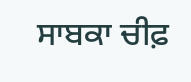ਸਾਬਕਾ ਚੀਫ਼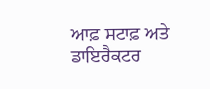ਆਫ਼ ਸਟਾਫ਼ ਅਤੇ ਡਾਇਰੈਕਟਰ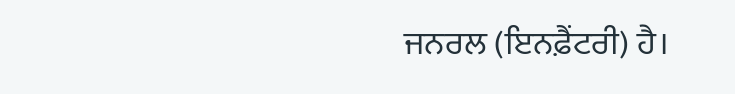ਜਨਰਲ (ਇਨਫ਼ੈਂਟਰੀ) ਹੈ।